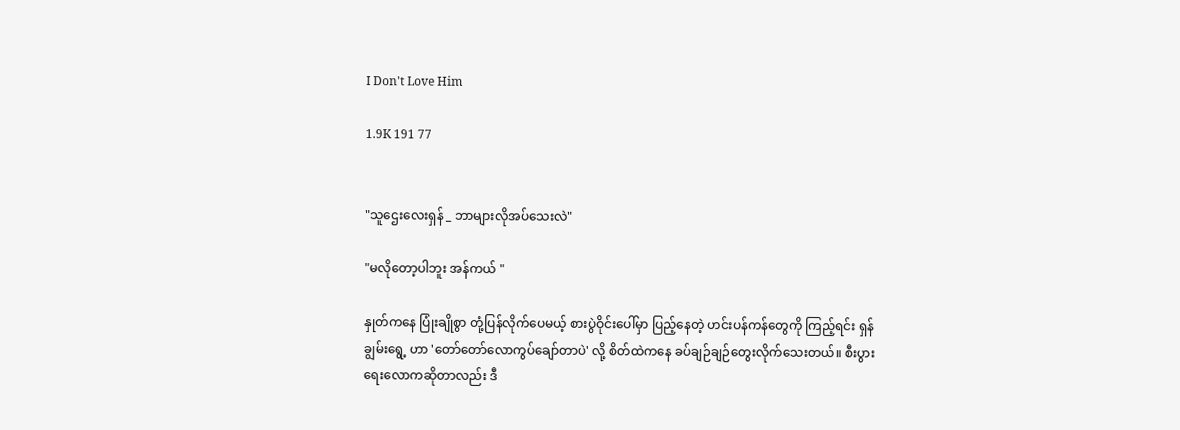I Don't Love Him

1.9K 191 77


"သူဌေးလေးရှန် _ ဘာများလိုအပ်သေးလဲ"

"မလိုတော့ပါဘူး အန်ကယ် "

နှုတ်ကနေ ပြုံးချိုစွာ တုံ့ပြန်လိုက်ပေမယ့် စားပွဲဝိုင်းပေါ်မှာ ပြည့်နေတဲ့ ဟင်းပန်ကန်တွေကို ကြည့်ရင်း ရှန်ချွမ်းရွေ့ ဟာ 'တော်တော်လောကွပ်ချော်တာပဲ' လို့ စိတ်ထဲကနေ ခပ်ချဉ်ချဉ်တွေးလိုက်သေးတယ်။ စီးပွားရေးလောကဆိုတာလည်း ဒီ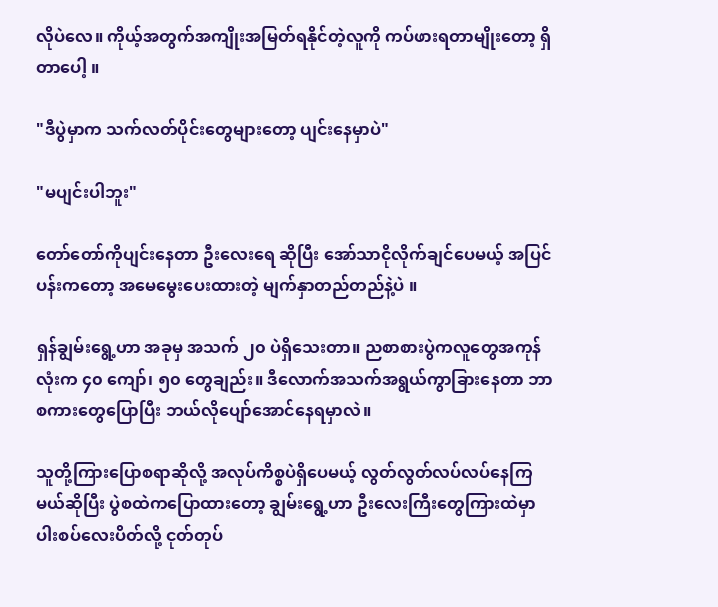လိုပဲလေ။ ကိုယ့်အတွက်အကျိုးအမြတ်ရနိုင်တဲ့လူကို ကပ်ဖားရတာမျိုးတော့ ရှိတာပေါ့ ။

"ဒီပွဲမှာက သက်လတ်ပိုင်းတွေများတော့ ပျင်းနေမှာပဲ"

"မပျင်းပါဘူး"

တော်တော်ကိုပျင်းနေတာ ဦးလေးရေ ဆိုပြီး အော်သာငိုလိုက်ချင်ပေမယ့် အပြင်ပန်းကတော့ အမေမွေးပေးထားတဲ့ မျက်နှာတည်တည်နဲ့ပဲ ။

ရှန်ချွမ်းရွေ့ဟာ အခုမှ အသက် ၂၀ ပဲရှိသေးတာ။ ညစာစားပွဲကလူတွေအကုန်လုံးက ၄၀ ကျော်၊ ၅၀ တွေချည်း။ ဒီလောက်အသက်အရွယ်ကွာခြားနေတာ ဘာစကားတွေပြောပြီး ဘယ်လိုပျော်အောင်နေရမှာလဲ။

သူတို့ကြားပြောစရာဆိုလို့ အလုပ်ကိစ္စပဲရှိပေမယ့် လွတ်လွတ်လပ်လပ်နေကြမယ်ဆိုပြီး ပွဲစထဲကပြောထားတော့ ချွမ်းရွေ့ဟာ ဦးလေးကြီးတွေကြားထဲမှာ ပါးစပ်လေးပိတ်လို့ ငုတ်တုပ်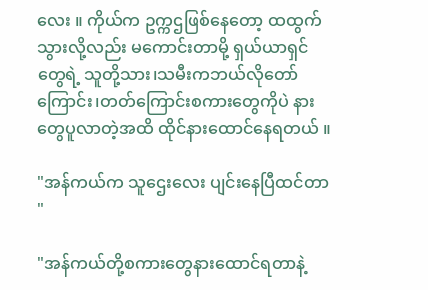လေး ။ ကိုယ်က ဥက္ကဌဖြစ်နေ‌တော့ ထထွက်သွားလို့လည်း မကောင်းတာမို့ ရှယ်ယာရှင်တွေရဲ့ သူတို့သား၊သမီးကဘယ်လိုတော်ကြောင်း၊တတ်ကြောင်းစကားတွေကိုပဲ နားတွေပူလာတဲ့အထိ ထိုင်နားထောင်နေရတယ် ။

"အန်ကယ်က သူဌေးလေး ပျင်းနေပြီထင်တာ "

"အန်ကယ်တို့စကားတွေနားထောင်ရတာနဲ့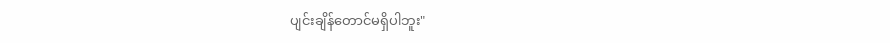ပျင်းချိန်တောင်မရှိပါဘူး"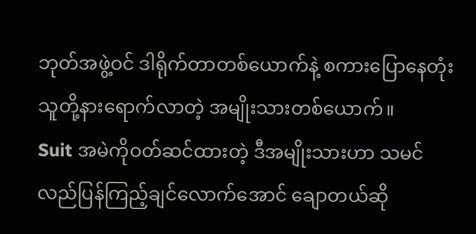ဘုတ်အဖွဲ့ဝင် ဒါရိုက်တာတစ်ယောက်နဲ့ စကားပြောနေတုံး သူတို့နားရောက်လာတဲ့ အမျိုးသားတစ်ယောက်။
Suit အမဲကိုဝတ်ဆင်ထားတဲ့ ဒီအမျိုးသားဟာ သမင်လည်ပြန်ကြည့်ချင်လောက်အောင် ချောတယ်ဆို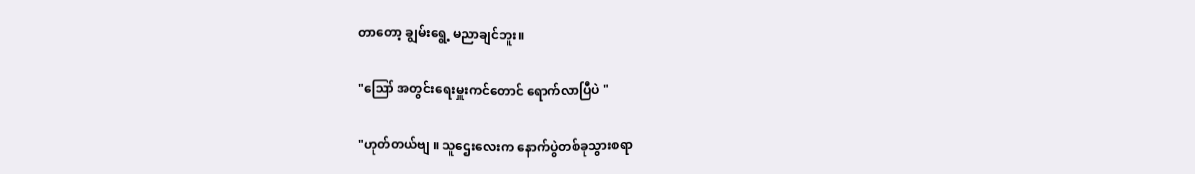တာတော့ ချွမ်းရွေ့ မညာချင်ဘူး။

"ဪ အတွင်းရေးမှူးကင်တောင် ရောက်လာပြီပဲ "

"ဟုတ်တယ်ဗျ ။ သူဌေးလေးက နောက်ပွဲတစ်ခုသွားစရာ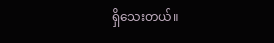ရှိသေးတယ်။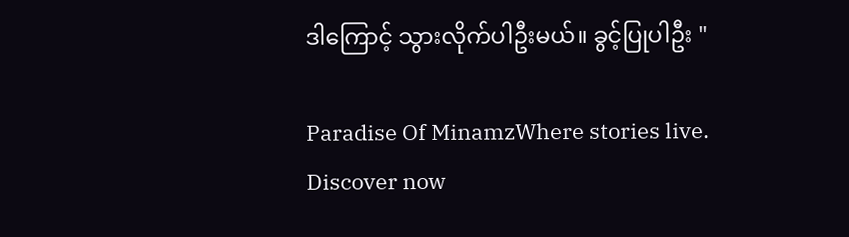ဒါကြောင့် သွားလိုက်ပါဦးမယ်။ ခွင့်ပြုပါဦး "

Paradise Of MinamzWhere stories live. Discover now